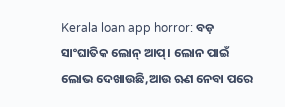Kerala loan app horror: ବଡ଼ ସାଂଘାତିକ ଲୋନ୍ ଆପ୍। ଲୋନ ପାଇଁ ଲୋଭ ଦେଖାଉଛି,ଆଉ ଋଣ ନେବା ପରେ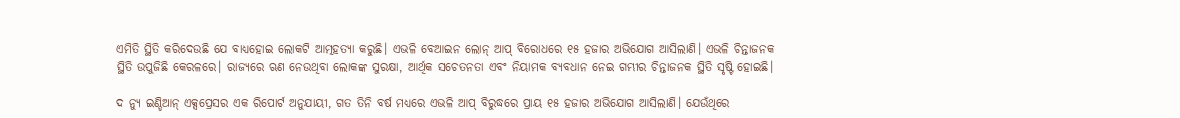ଏମିତି ସ୍ଥିତି କରିଦେଉଛି ଯେ ବାଧ୍ୟହୋଇ ଲୋକଟି ଆତ୍ମହତ୍ୟା କରୁଛି। ଏଭଳି ବେଆଇନ ଲୋନ୍ ଆପ୍ ବିରୋଧରେ ୧୫ ହଜାର ଅଭିଯୋଗ ଆସିଲାଣି। ଏଭଳି ଚିନ୍ତାଜନକ ସ୍ଥିତି ଉପୁଜିଛି କେରଳରେ। ରାଜ୍ୟରେ ଋଣ ନେଉଥିବା ଲୋକଙ୍କ ସୁରକ୍ଷା, ଆର୍ଥିକ ସଚେତନତା ଏବଂ ନିୟାମକ ବ୍ୟବଧାନ ନେଇ ଗମ୍ଭୀର ଚିନ୍ତାଜନକ ସ୍ଥିତି ସୃଷ୍ଟି ହୋଇଛି।

ଦ ନ୍ୟୁ ଇଣ୍ଡିଆନ୍ ଏକ୍ସପ୍ରେସର ଏକ ରିପୋର୍ଟ ଅନୁଯାୟୀ, ଗତ ତିନି ବର୍ଷ ମଧ୍ୟରେ ଏଭଳି ଆପ୍ ବିରୁଦ୍ଧରେ ପ୍ରାୟ ୧୫ ହଜାର ଅଭିଯୋଗ ଆସିଲାଣି। ଯେଉଁଥିରେ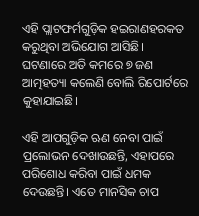ଏହି ପ୍ଲାଟଫର୍ମଗୁଡ଼ିକ ହଇରାଣହରକତ କରୁଥିବା ଅଭିଯୋଗ ଆସିଛି। ଘଟଣାରେ ଅତି କମରେ ୭ ଜଣ ଆତ୍ମହତ୍ୟା କଲେଣି ବୋଲି ରିପୋର୍ଟରେ କୁହାଯାଇଛି।

ଏହି ଆପଗୁଡ଼ିକ ଋଣ ନେବା ପାଇଁ ପ୍ରଲୋଭନ ଦେଖାଉଛନ୍ତି, ଏହାପରେ ପରିଶୋଧ କରିବା ପାଇଁ ଧମକ ଦେଉଛନ୍ତି। ଏତେ ମାନସିକ ଚାପ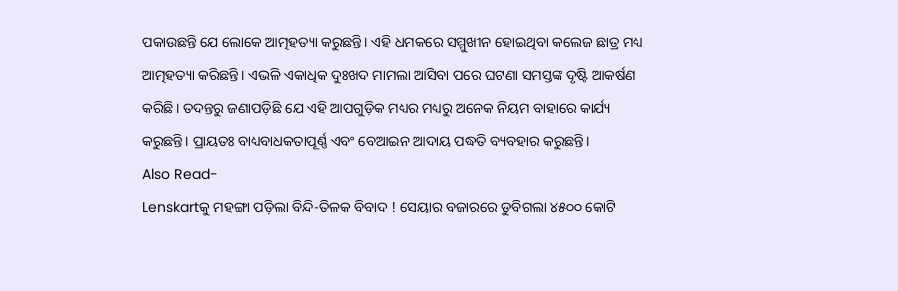ପକାଉଛନ୍ତି ଯେ ଲୋକେ ଆତ୍ମହତ୍ୟା କରୁଛନ୍ତି। ଏହି ଧମକରେ ସମ୍ମୁଖୀନ ହୋଇଥିବା କଲେଜ ଛାତ୍ର ମଧ୍ୟ ଆତ୍ମହତ୍ୟା କରିଛନ୍ତି। ଏଭଳି ଏକାଧିକ ଦୁଃଖଦ ମାମଲା ଆସିବା ପରେ ଘଟଣା ସମସ୍ତଙ୍କ ଦୃଷ୍ଟି ଆକର୍ଷଣ କରିଛି। ତଦନ୍ତରୁ ଜଣାପଡ଼ିଛି ଯେ ଏହି ଆପଗୁଡ଼ିକ ମଧ୍ୟର ମଧ୍ୟରୁ ଅନେକ ନିୟମ ବାହାରେ କାର୍ଯ୍ୟ କରୁଛନ୍ତି। ପ୍ରାୟତଃ ବାଧ୍ୟବାଧକତାପୂର୍ଣ୍ଣ ଏବଂ ବେଆଇନ ଆଦାୟ ପଦ୍ଧତି ବ୍ୟବହାର କରୁଛନ୍ତି।
Also Read-
Lenskartକୁ ମହଙ୍ଗା ପଡ଼ିଲା ବିନ୍ଦି-ତିଳକ ବିବାଦ ! ସେୟାର ବଜାରରେ ଡୁବିଗଲା ୪୫୦୦ କୋଟି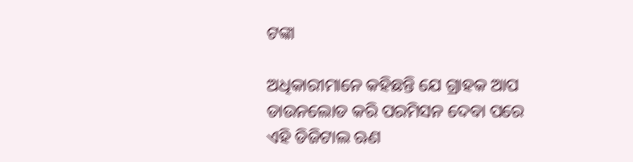ଟଙ୍କା

ଅଧିକାରୀମାନେ କହିଛନ୍ତି ଯେ ଗ୍ରାହକ ଆପ ଡାଉନଲୋଡ କରି ପରମିସନ ଦେବା ପରେ ଏହି ଡିଜିଟାଲ ଋଣ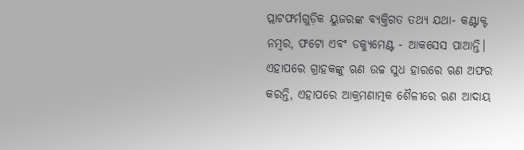ପ୍ଲାଟଫର୍ମଗୁଡ଼ିକ ୟୁଜରଙ୍କ ବ୍ୟକ୍ତିଗତ ତଥ୍ୟ ଯଥା- କଣ୍ଟାକ୍ଟ ନମ୍ବର, ଫଟୋ ଏବଂ ଡକ୍ୟୁମେଣ୍ଟ - ଆକସେସ ପାଆନ୍ତି। ଏହାପରେ ଗ୍ରାହକଙ୍କୁ ଋଣ ଉଚ୍ଚ ସୁଧ ହାରରେ ଋଣ ଅଫର କରନ୍ତି, ଏହାପରେ ଆକ୍ରମଣାତ୍ମକ ଶୈଳୀରେ ଋଣ ଆଦାୟ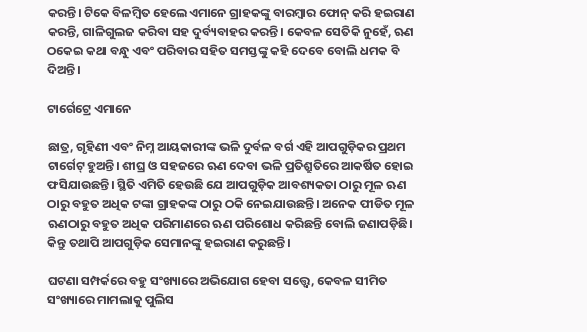କରନ୍ତି। ଟିକେ ବିଳମ୍ବିତ ହେଲେ ଏମାନେ ଗ୍ରାହକଙ୍କୁ ବାରମ୍ବାର ଫୋନ୍ କରି ହଇରାଣ କରନ୍ତି, ଗାଳିଗୁଲଜ କରିବା ସହ ଦୁର୍ବ୍ୟବାହର କରନ୍ତି। କେବଳ ସେତିକି ନୁହେଁ, ଋଣ ଠକେଇ କଥା ବନ୍ଧୁ ଏବଂ ପରିବାର ସହିତ ସମସ୍ତଙ୍କୁ କହି ଦେବେ ବୋଲି ଧମକ ବି ଦିଅନ୍ତି।

ଟାର୍ଗେଟ୍ରେ ଏମାନେ

ଛାତ୍ର, ଗୃହିଣୀ ଏବଂ ନିମ୍ନ ଆୟକାରୀଙ୍କ ଭଳି ଦୁର୍ବଳ ବର୍ଗ ଏହି ଆପଗୁଡ଼ିକର ପ୍ରଥମ ଟାର୍ଗେଟ୍ ହୁଅନ୍ତି। ଶୀଘ୍ର ଓ ସହଜରେ ଋଣ ଦେବା ଭଳି ପ୍ରତିଶ୍ରୁତିରେ ଆକର୍ଷିତ ହୋଇ ଫସିଯାଉଛନ୍ତି। ସ୍ଥିତି ଏମିତି ହେଉଛି ଯେ ଆପଗୁଡ଼ିକ ଆବଶ୍ୟକତା ଠାରୁ ମୂଳ ଋଣ ଠାରୁ ବହୁତ ଅଧିକ ଟଙ୍କା ଗ୍ରାହକଙ୍କ ଠାରୁ ଠକି ନେଇଯାଉଛନ୍ତି। ଅନେକ ପୀଡିତ ମୂଳ ଋଣଠାରୁ ବହୁତ ଅଧିକ ପରିମାଣରେ ଋଣ ପରିଶୋଧ କରିଛନ୍ତି ବୋଲି ଜଣାପଡ଼ିଛି। କିନ୍ତୁ ତଥାପି ଆପଗୁଡ଼ିକ ସେମାନଙ୍କୁ ହଇରାଣ କରୁଛନ୍ତି।

ଘଟଣା ସମ୍ପର୍କରେ ବହୁ ସଂଖ୍ୟାରେ ଅଭିଯୋଗ ହେବା ସତ୍ତ୍ୱେ, କେବଳ ସୀମିତ ସଂଖ୍ୟାରେ ମାମଲାକୁ ପୁଲିସ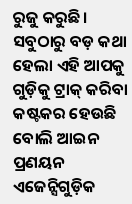ରୁଜୁ କରୁଛି। ସବୁଠାରୁ ବଡ଼ କଥା ହେଲା ଏହି ଆପକୁ ଗୁଡ଼ିକୁ ଟ୍ରାକ୍ କରିବା କଷ୍ଟକର ହେଉଛି ବୋଲି ଆଇନ ପ୍ରଣୟନ ଏଜେନ୍ସିଗୁଡ଼ିକ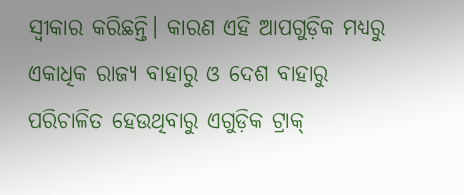ସ୍ୱୀକାର କରିଛନ୍ତି। କାରଣ ଏହି ଆପଗୁଡ଼ିକ ମଧ୍ୟରୁ ଏକାଧିକ ରାଜ୍ୟ ବାହାରୁ ଓ ଦେଶ ବାହାରୁ ପରିଚାଳିତ ହେଉଥିବାରୁ ଏଗୁଡ଼ିକ ଟ୍ରାକ୍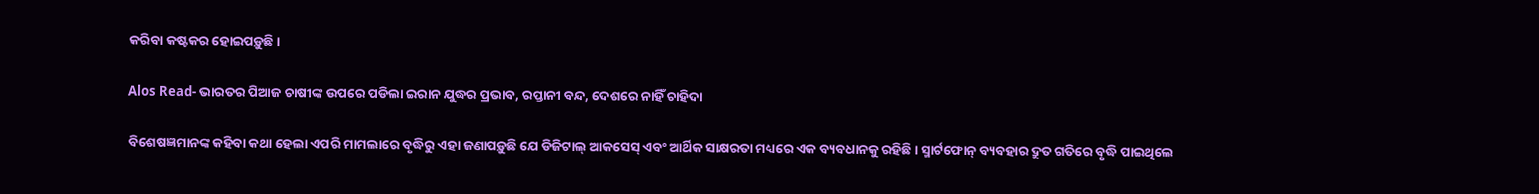କରିବା କଷ୍ଟକର ହୋଇପଡ଼ୁଛି।

Alos Read- ଭାରତର ପିଆଜ ଚାଷୀଙ୍କ ଉପରେ ପଡିଲା ଇରାନ ଯୁଦ୍ଧର ପ୍ରଭାବ, ରପ୍ତାନୀ ବନ୍ଦ, ଦେଶରେ ନାହିଁ ଚାହିଦା

ବିଶେଷଜ୍ଞମାନଙ୍କ କହିବା କଥା ହେଲା ଏପରି ମାମଲାରେ ବୃଦ୍ଧିରୁ ଏହା ଜଣାପଡ଼ୁଛି ଯେ ଡିଜିଟାଲ୍ ଆକସେସ୍ ଏବଂ ଆର୍ଥିକ ସାକ୍ଷରତା ମଧ୍ୟରେ ଏକ ବ୍ୟବଧାନକୁ ରହିଛି। ସ୍ମାର୍ଟଫୋନ୍ ବ୍ୟବହାର ଦ୍ରୁତ ଗତିରେ ବୃଦ୍ଧି ପାଇଥିଲେ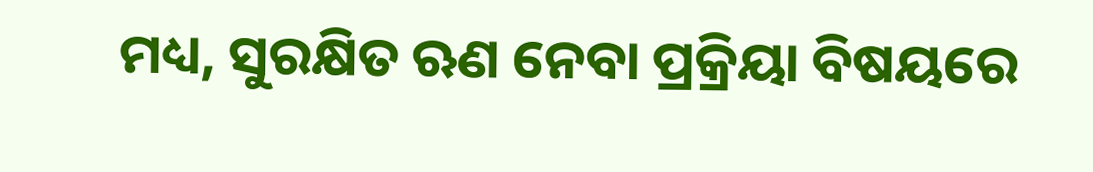ମଧ୍ୟ, ସୁରକ୍ଷିତ ଋଣ ନେବା ପ୍ରକ୍ରିୟା ବିଷୟରେ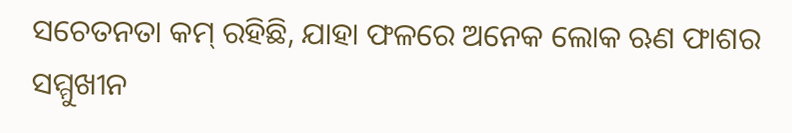ସଚେତନତା କମ୍ ରହିଛି, ଯାହା ଫଳରେ ଅନେକ ଲୋକ ଋଣ ଫାଶର ସମ୍ମୁଖୀନ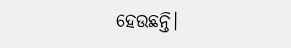ହେଉଛନ୍ତି।